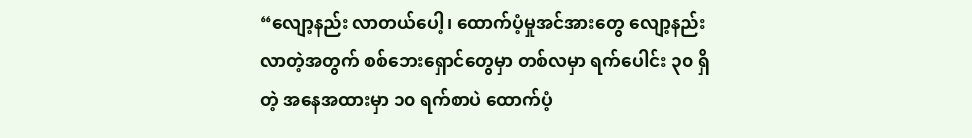“လျော့နည်း လာတယ်ပေါ့၊ ထောက်ပံ့မှုအင်အားတွေ လျော့နည်းလာတဲ့အတွက် စစ်ဘေးရှောင်တွေမှာ တစ်လမှာ ရက်ပေါင်း ၃၀ ရှိတဲ့ အနေအထားမှာ ၁၀ ရက်စာပဲ ထောက်ပံ့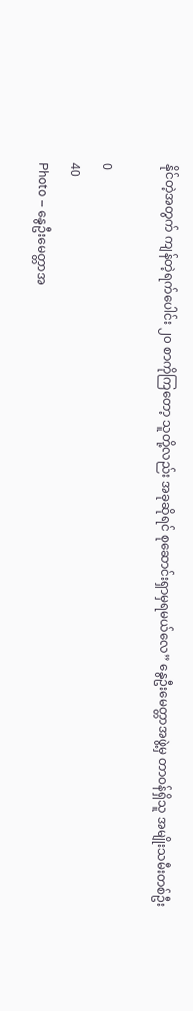နိုင်တဲ့အတွက် ကျန်တဲ့ရက်ပေါင်း ၂၀ စာကိုကြတော့ သူတို့လည်း အခုဆိုရင် စုဆောင်းရှာမှရမယ်လေ” နွေဦးမေတ္တာအဖွဲ့မှ တာဝန်ရှိသူ အမျိုးသမီးတစ်ဦး

0
40
Photo – နွေဦးမေတ္တာအ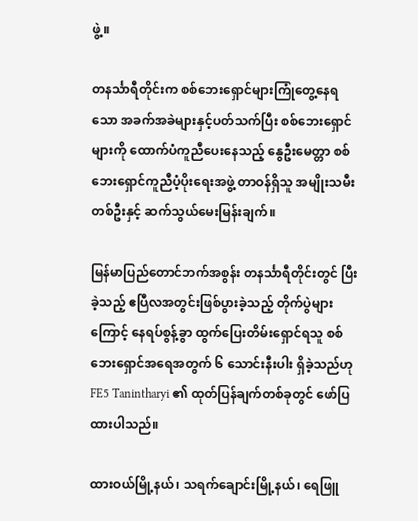ဖွဲ့။

တနင်္သာရီတိုင်းက စစ်ဘေးရှောင်များကြုံတွေ့နေရသော အခက်အခဲများနှင့်ပတ်သက်ပြီး စစ်ဘေးရှောင်များကို ထောက်ပံကူညီပေးနေသည့် နွေဦးမေတ္တာ စစ်ဘေးရှောင်ကူညီပံ့ပိုးရေးအဖွဲ့ တာဝန်ရှိသူ အမျိုးသမီးတစ်ဦးနှင့် ဆက်သွယ်မေးမြန်းချက်။

မြန်မာပြည်တောင်ဘက်အစွန်း တနင်္သာရီတိုင်းတွင် ပြီးခဲ့သည့် ဧပြီလအတွင်းဖြစ်ပွားခဲ့သည့် တိုက်ပွဲများကြောင့် နေရပ်စွန့်ခွာ ထွက်ပြေးတိမ်းရှောင်ရသူ စစ်ဘေးရှောင်အရေအတွက် ၆ သောင်းနီးပါး ရှိခဲ့သည်ဟု FE5 Tanintharyi ၏ ထုတ်ပြန်ချက်တစ်ခုတွင် ဖော်ပြထားပါသည်။

ထားဝယ်မြို့နယ်၊ သရက်ချောင်းမြို့နယ်၊ ရေဖြူ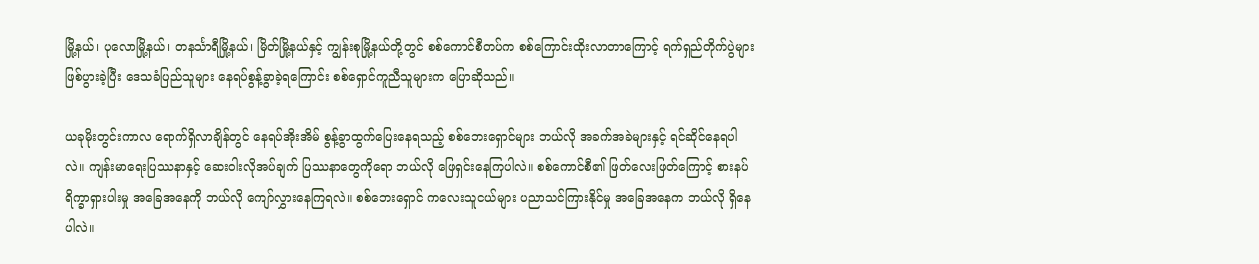မြို့နယ်၊ ပုလောမြို့နယ်၊ တနင်္သာရီမြို့နယ်၊ မြိတ်မြို့နယ်နှင့် ကျွန်းစုမြို့နယ်တို့တွင် စစ်ကောင်စီတပ်က စစ်ကြောင်းထိုးလာတာကြောင့် ရက်ရှည်တိုက်ပွဲများ ဖြစ်ပွားခဲ့ပြီး ဒေသခံပြည်သူများ နေရပ်စွန့်ခွာခဲ့ရကြောင်း စစ်ရှောင်ကူညီသူများက ပြောဆိုသည်။

ယခုမိုးတွင်းကာလ ရောက်ရှိလာချိန်တွင် နေရပ်အိုးအိမ် စွန့်ခွာထွက်ပြေးနေရသည့် စစ်ဘေးရှောင်များ ဘယ်လို အခက်အခဲများနှင့် ရင်ဆိုင်နေရပါလဲ။ ကျန်းမာရေးပြဿနာနှင့် ဆေးဝါးလိုအပ်ချက် ပြဿနာတွေကိုရော ဘယ်လို ဖြေရှင်းနေကြပါလဲ။ စစ်ကောင်စီ၏ ဖြတ်လေးဖြတ်ကြောင့် စားနပ်ရိက္ခာရှားပါးမှု အခြေအနေကို ဘယ်လို ကျော်လွှားနေကြရလဲ။ စစ်ဘေးရှောင် ကလေးသူငယ်များ ပညာသင်ကြားနိုင်မှု အခြေအနေက ဘယ်လို ရှိနေပါလဲ။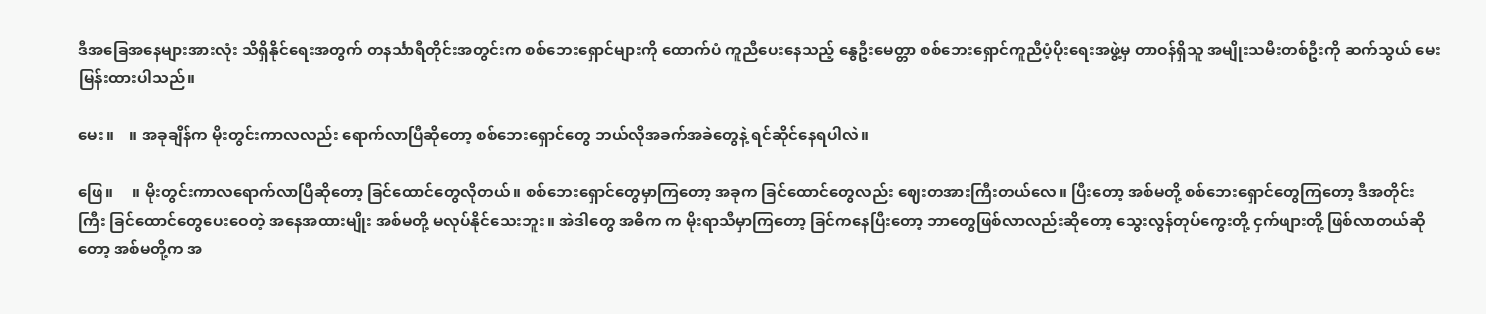ဒီအခြေအနေများအားလုံး သိရှိနိုင်ရေးအတွက် တနင်္သာရီတိုင်းအတွင်းက စစ်ဘေးရှောင်များကို ထောက်ပံ ကူညီပေးနေသည့် နွေဦးမေတ္တာ စစ်ဘေးရှောင်ကူညီပံ့ပိုးရေးအဖွဲ့မှ တာဝန်ရှိသူ အမျိုးသမီးတစ်ဦးကို ဆက်သွယ် မေးမြန်းထားပါသည်။

မေး။    ။ အခုချိန်က မိုးတွင်းကာလလည်း ရောက်လာပြီဆိုတော့ စစ်ဘေးရှောင်တွေ ဘယ်လိုအခက်အခဲတွေနဲ့ ရင်ဆိုင်နေရပါလဲ။

ဖြေ။     ။ မိုးတွင်းကာလရောက်လာပြီဆိုတော့ ခြင်ထောင်တွေလိုတယ်။ စစ်ဘေးရှောင်တွေမှာကြတော့ အခုက ခြင်ထောင်တွေလည်း ဈေးတအားကြီးတယ်လေ။ ပြီးတော့ အစ်မတို့ စစ်ဘေးရှောင်တွေကြတော့ ဒီအတိုင်းကြီး ခြင်ထောင်တွေပေးဝေတဲ့ အနေအထားမျိုး အစ်မတို့ မလုပ်နိုင်သေးဘူး။ အဲဒါတွေ အဓိက က မိုးရာသီမှာကြတော့ ခြင်ကနေပြီးတော့ ဘာတွေဖြစ်လာလည်းဆိုတော့ သွေးလွန်တုပ်ကွေးတို့ ငှက်ဖျားတို့ ဖြစ်လာတယ်ဆိုတော့ အစ်မတို့က အ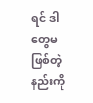ရင် ဒါတွေမဖြစ်တဲ့နည်းကို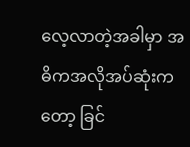လေ့လာတဲ့အခါမှာ အဓိကအလိုအပ်ဆုံးကတော့ ခြင်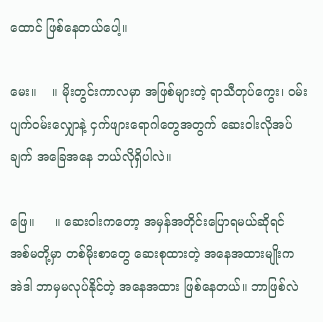ထောင် ဖြစ်နေတယ်ပေါ့။

မေး။    ။ မိုးတွင်းကာလမှာ အဖြစ်များတဲ့ ရာသီတုပ်ကွေး၊ ဝမ်းပျက်ဝမ်းလျှောနဲ့ ငှက်ဖျားရောဂါတွေအတွက် ဆေးဝါးလိုအပ်ချက် အခြေအနေ ဘယ်လိုရှိပါလဲ။

ဖြေ။     ။ ဆေးဝါးကတော့ အမှန်အတိုင်းပြောရမယ်ဆိုရင် အစ်မတို့မှာ တစ်မိုးစာတွေ ဆေးစုထားတဲ့ အနေအထားမျိုးက အဲဒါ ဘာမှမလုပ်နိုင်တဲ့ အနေအထား ဖြစ်နေတယ်။ ဘာဖြစ်လဲ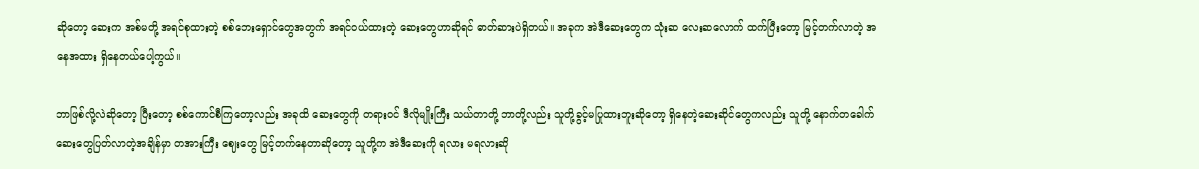ဆိုတော့ ဆေးက အစ်မတို့ အရင်စုထားတဲ့ စစ်ဘေးရှောင်တွေအတွက် အရင်ဝယ်ထားတဲ့ ဆေးတွေဟာဆိုရင် ဓာတ်ဆားပဲရှိတယ်။ အခုက အဲဒီဆေးတွေက သုံးဆ လေးဆလောက် ထက်ပြီးတော့ မြင့်တက်လာတဲ့ အနေအထား ရှိနေတယ်ပေါ့ကွယ်။

ဘာဖြစ်လို့လဲဆိုတော့ ပြီးတော့ စစ်ကောင်စီကြတော့လည်း အခုထိ ဆေးတွေကို တရားဝင် ဒီလိုမျိုးကြီး သယ်တာတို့ ဘာတို့လည်း သူတို့ခွင့်မပြုထားဘူးဆိုတော့ ရှိနေတဲ့ဆေးဆိုင်တွေကလည်း သူတို့ နောက်တခေါက် ဆေးတွေပြတ်လာတဲ့အချိန်မှာ တအားကြီး ဈေးတွေ မြင့်တက်နေတာဆိုတော့ သူတို့က အဲဒီဆေးကို ရလား မရလားဆို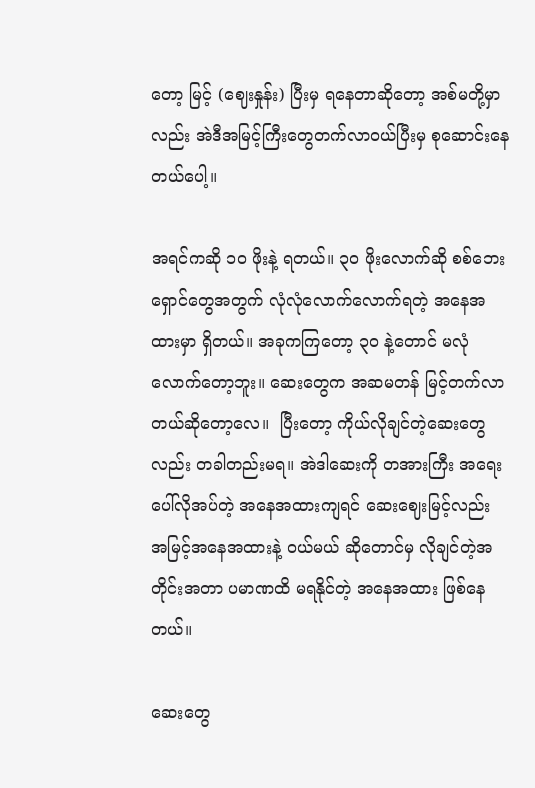တော့ မြင့် (ဈေးနှုန်း) ပြီးမှ ရနေတာဆိုတော့ အစ်မတို့မှာလည်း အဲဒီအမြင့်ကြီးတွေတက်လာဝယ်ပြီးမှ စုဆောင်းနေတယ်ပေါ့။

အရင်ကဆို ၁၀ ဖိုးနဲ့ ရတယ်။ ၃၀ ဖိုးလောက်ဆို စစ်ဘေးရှောင်တွေအတွက် လုံလုံလောက်လောက်ရတဲ့ အနေအထားမှာ ရှိတယ်။ အခုကကြတော့ ၃၀ နဲ့တောင် မလုံလောက်တော့ဘူး။ ဆေးတွေက အဆမတန် မြင့်တက်လာတယ်ဆိုတော့လေ။  ပြီးတော့ ကိုယ်လိုချင်တဲ့ဆေးတွေလည်း တခါတည်းမရ။ အဲဒါဆေးကို တအားကြီး အရေးပေါ်လိုအပ်တဲ့ အနေအထားကျရင် ဆေးဈေးမြင့်လည်း အမြင့်အနေအထားနဲ့ ဝယ်မယ် ဆိုတောင်မှ လိုချင်တဲ့အတိုင်းအတာ ပမာဏထိ မရနိုင်တဲ့ အနေအထား ဖြစ်နေတယ်။

ဆေးတွေ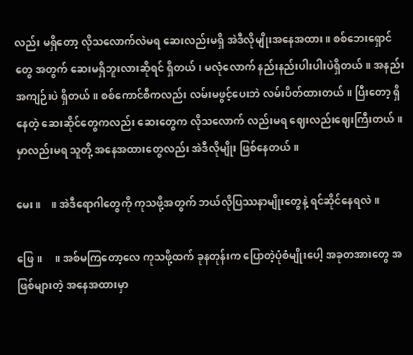လည်း မရှိတော့ လိုသလောက်လဲမရ ဆေးလည်းမရှိ အဲဒီလိုမျိုးအနေအထား။ စစ်ဘေးရှောင်တွေ အတွက် ဆေးမရှိဘူးလားဆိုရင် ရှိတယ်၊ မလုံလောက် နည်းနည်းပါးပါးပဲရှိတယ်။ အနည်းအကျဉ်းပဲ ရှိတယ်။ စစ်ကောင်စီကလည်း လမ်းမဖွင့်ပေးဘဲ လမ်းပိတ်ထားတယ်။ ပြီးတော့ ရှိနေတဲ့ ဆေးဆိုင်တွေကလည်း ဆေးတွေက လိုသလောက် လည်းမရ ဈေးလည်းဈေးကြီးတယ်။ မှာလည်းမရ သူတို့ အနေအထားတွေလည်း အဲဒီလိုမျိုး ဖြစ်နေတယ်။

မေး။    ။ အဲဒီရောဂါတွေကို ကုသဖို့အတွက် ဘယ်လိုပြဿနာမျိုးတွေနဲ့ ရင်ဆိုင်နေရလဲ။

ဖြေ။     ။ အစ်မကြတော့လေ ကုသဖို့ထက် ခုနတုန်းက ပြောတဲ့ပုံစံမျိုးပေါ့ အခုတအားတွေ အဖြစ်များတဲ့ အနေအထားမှာ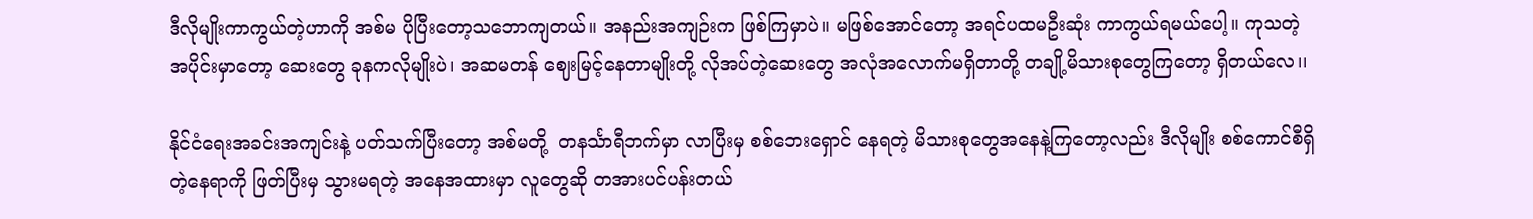ဒီလိုမျိုးကာကွယ်တဲ့ဟာကို အစ်မ ပိုပြီးတော့သဘောကျတယ်။ အနည်းအကျဉ်းက ဖြစ်ကြမှာပဲ။ မဖြစ်အောင်တော့ အရင်ပထမဦးဆုံး ကာကွယ်ရမယ်ပေါ့။ ကုသတဲ့အပိုင်းမှာတော့ ဆေးတွေ ခုနကလိုမျိုးပဲ၊ အဆမတန် ဈေးမြင့်နေတာမျိုးတို့ လိုအပ်တဲ့ဆေးတွေ အလုံအလောက်မရှိတာတို့ တချို့မိသားစုတွေကြတော့ ရှိတယ်လေ၊၊

နိုင်ငံရေးအခင်းအကျင်းနဲ့ ပတ်သက်ပြီးတော့ အစ်မတို့  တနင်္သာရီဘက်မှာ လာပြီးမှ စစ်ဘေးရှောင် နေရတဲ့ မိသားစုတွေအနေနဲ့ကြတော့လည်း ဒီလိုမျိုး စစ်ကောင်စီရှိတဲ့နေရာကို ဖြတ်ပြီးမှ သွားမရတဲ့ အနေအထားမှာ လူတွေဆို တအားပင်ပန်းတယ်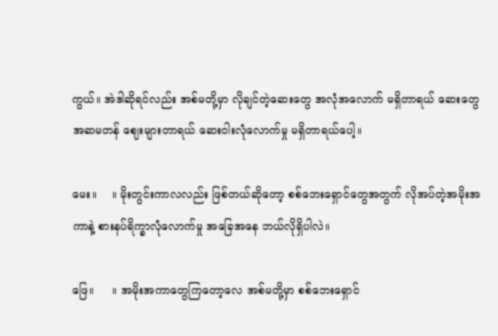ကွယ်။ အဲဒါဆိုရင်လည်း အစ်မတို့မှာ လိုချင်တဲ့ဆေးတွေ အလုံအလောက် မရှိတာရယ် ဆေးတွေအဆမတန် ဈေးများတာရယ် ဆေးဝါးလုံလောက်မှု မရှိတာရယ်ပေါ့။

မေး။    ။ မိုးတွင်းကာလလည်း ဖြစ်တယ်ဆိုတော့ စစ်ဘေးရှောင်တွေအတွက် လိုအပ်တဲ့အမိုးအကာနဲ့ စားနပ်ရိက္ခာလုံလောက်မှု အခြေအနေ ဘယ်လိုရှိပါလဲ။

ဖြေ။     ။ အမိုးအကာတွေကြတော့လေ အစ်မတို့မှာ စစ်ဘေးရှောင်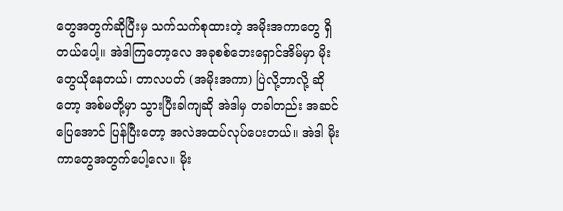တွေအတွက်ဆိုပြီးမှ သက်သက်စုထားတဲ့ အမိုးအကာတွေ ရှိတယ်ပေါ့။ အဲဒါကြတော့လေ အခုစစ်ဘေးရှောင်အိမ်မှာ မိုးတွေယိုနေတယ်၊ တာလပတ် (အမိုးအကာ) ပြဲလို့ဘာလို့ ဆိုတော့ အစ်မတို့မှာ သွားပြီးခါကျဆို အဲဒါမှ တခါတည်း အဆင်ပြေအောင် ပြန်ပြီးတော့ အလဲအထပ်လုပ်ပေးတယ်။ အဲဒါ မိုးကာတွေအတွက်ပေါ့လေ။ မိုး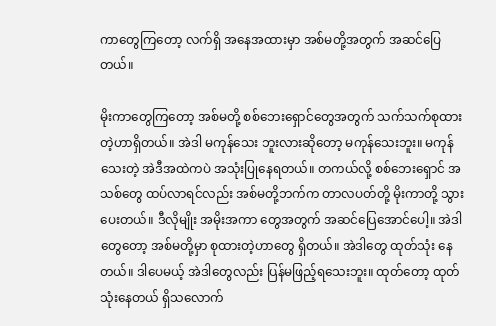ကာတွေကြတော့ လက်ရှိ အနေအထားမှာ အစ်မတို့အတွက် အဆင်ပြေတယ်။

မိုးကာတွေကြတော့ အစ်မတို့ စစ်ဘေးရှောင်တွေအတွက် သက်သက်စုထားတဲ့ဟာရှိတယ်။ အဲဒါ မကုန်သေး ဘူးလားဆိုတော့ မကုန်သေးဘူး။ မကုန်သေးတဲ့ အဲဒီအထဲကပဲ အသုံးပြုနေရတယ်။ တကယ်လို့ စစ်ဘေးရှောင် အသစ်တွေ ထပ်လာရင်လည်း အစ်မတို့ဘက်က တာလပတ်တို့ မိုးကာတို့ သွားပေးတယ်။ ဒီလိုမျိုး အမိုးအကာ တွေအတွက် အဆင်ပြေအောင်ပေါ့။ အဲဒါတွေတော့ အစ်မတို့မှာ စုထားတဲ့ဟာတွေ ရှိတယ်။ အဲဒါတွေ ထုတ်သုံး နေတယ်။ ဒါပေမယ့် အဲဒါတွေလည်း ပြန်မဖြည့်ရသေးဘူး။ ထုတ်တော့ ထုတ်သုံးနေတယ် ရှိသလောက်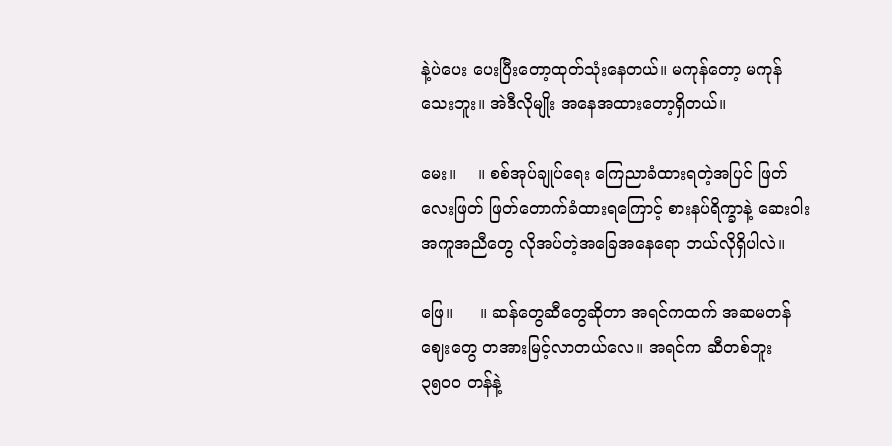နဲ့ပဲပေး ပေးပြီးတော့ထုတ်သုံးနေတယ်။ မကုန်တော့ မကုန်သေးဘူး။ အဲဒီလိုမျိုး အနေအထားတော့ရှိတယ်။

မေး။    ။ စစ်အုပ်ချုပ်ရေး ကြေညာခံထားရတဲ့အပြင် ဖြတ်လေးဖြတ် ဖြတ်တောက်ခံထားရကြောင့် စားနပ်ရိက္ခာနဲ့ ဆေးဝါးအကူအညီတွေ လိုအပ်တဲ့အခြေအနေရော ဘယ်လိုရှိပါလဲ။

ဖြေ။     ။ ဆန်တွေဆီတွေဆိုတာ အရင်ကထက် အဆမတန်ဈေးတွေ တအားမြင့်လာတယ်လေ။ အရင်က ဆီတစ်ဘူး ၃၅၀၀ တန်နဲ့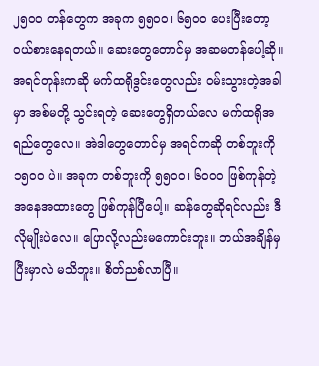၂၅၀၀ တန်တွေက အခုက ၅၅၀၀၊ ၆၅၀၀ ပေးပြီးတော့ ဝယ်စားနေရတယ်။ ဆေးတွေတောင်မှ အဆမတန်ပေါ့ဆို။ အရင်တုန်းကဆို မက်ထရိုဒွင်းတွေလည်း ဝမ်းသွားတဲ့အခါမှာ အစ်မတို့ သွင်းရတဲ့ ဆေးတွေရှိတယ်လေ မက်ထရိုအရည်တွေလေ။ အဲဒါတွေတောင်မှ အရင်ကဆို တစ်ဘူးကို ၁၅၀၀ ပဲ။ အခုက တစ်ဘူးကို ၅၅၀၀၊ ၆၀၀၀ ဖြစ်ကုန်တဲ့ အနေအထားတွေ ဖြစ်ကုန်ပြီပေါ့။ ဆန်တွေဆိုရင်လည်း ဒီလိုမျိုးပဲလေ။ ပြောလို့လည်းမကောင်းဘူး။ ဘယ်အချိန်မှ ပြီးမှာလဲ မသိဘူး။ စိတ်ညစ်လာပြီ။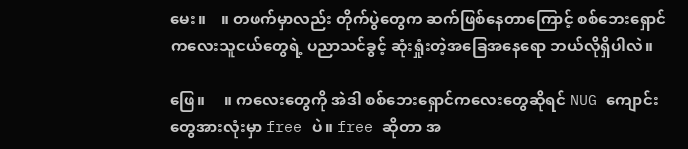မေး။    ။ တဖက်မှာလည်း တိုက်ပွဲတွေက ဆက်ဖြစ်နေတာကြောင့် စစ်ဘေးရှောင် ကလေးသူငယ်တွေရဲ့ ပညာသင်ခွင့် ဆုံးရှုံးတဲ့အခြေအနေရော ဘယ်လိုရှိပါလဲ။

ဖြေ။     ။ ကလေးတွေကို အဲဒါ စစ်ဘေးရှောင်ကလေးတွေဆိုရင် NUG ကျောင်းတွေအားလုံးမှာ free ပဲ။ free ဆိုတာ အ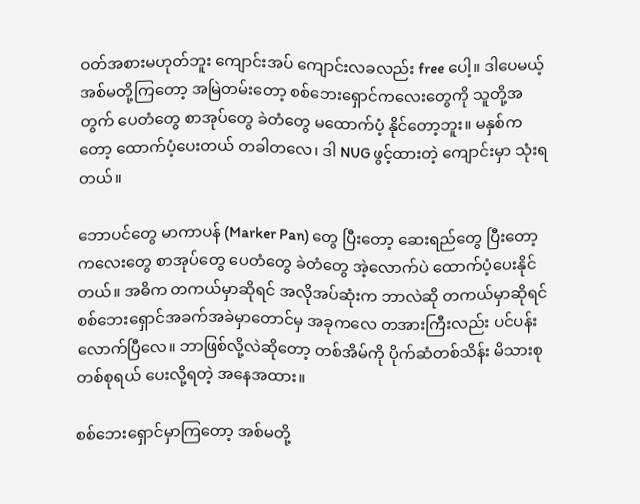ဝတ်အစားမဟုတ်ဘူး ကျောင်းအပ် ကျောင်းလခလည်း free ပေါ့။ ဒါပေမယ့် အစ်မတို့ကြတော့ အမြဲတမ်းတော့ စစ်ဘေးရှောင်ကလေးတွေကို သူတို့အတွက် ပေတံတွေ စာအုပ်တွေ ခဲတံတွေ မထောက်ပံ့ နိုင်တော့ဘူး။ မနှစ်ကတော့ ထောက်ပံ့ပေးတယ် တခါတလေ၊ ဒါ NUG ဖွင့်ထားတဲ့ ကျောင်းမှာ သုံးရတယ်။

ဘောပင်တွေ မာကာပန် (Marker Pan) တွေ ပြီးတော့ ဆေးရည်တွေ ပြီးတော့ ကလေးတွေ စာအုပ်တွေ ပေတံတွေ ခဲတံတွေ အဲ့လောက်ပဲ ထောက်ပံ့ပေးနိုင်တယ်။ အဓိက တကယ်မှာဆိုရင် အလိုအပ်ဆုံးက ဘာလဲဆို တကယ်မှာဆိုရင် စစ်ဘေးရှောင်အခက်အခဲမှာတောင်မှ အခုကလေ တအားကြီးလည်း ပင်ပန်းလောက်ပြီလေ။ ဘာဖြစ်လို့လဲဆိုတော့ တစ်အိမ်ကို ပိုက်ဆံတစ်သိန်း မိသားစုတစ်စုရယ် ပေးလို့ရတဲ့ အနေအထား။

စစ်ဘေးရှောင်မှာကြတော့ အစ်မတို့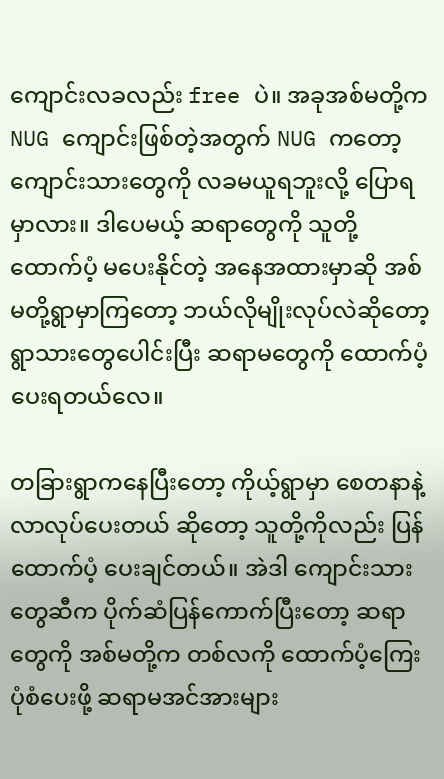ကျောင်းလခလည်း free ပဲ။ အခုအစ်မတို့က NUG ကျောင်းဖြစ်တဲ့အတွက် NUG ကတော့ ကျောင်းသားတွေကို လခမယူရဘူးလို့ ပြောရမှာလား။ ဒါပေမယ့် ဆရာတွေကို သူတို့ ထောက်ပံ့ မပေးနိုင်တဲ့ အနေအထားမှာဆို အစ်မတို့ရွာမှာကြတော့ ဘယ်လိုမျိုးလုပ်လဲဆိုတော့ ရွာသားတွေပေါင်းပြီး ဆရာမတွေကို ထောက်ပံ့ပေးရတယ်လေ။

တခြားရွာကနေပြီးတော့ ကိုယ့်ရွာမှာ စေတနာနဲ့ လာလုပ်ပေးတယ် ဆိုတော့ သူတို့ကိုလည်း ပြန်ထောက်ပံ့ ပေးချင်တယ်။ အဲဒါ ကျောင်းသားတွေဆီက ပိုက်ဆံပြန်ကောက်ပြီးတော့ ဆရာတွေကို အစ်မတို့က တစ်လကို ထောက်ပံ့ကြေးပုံစံပေးဖို့ ဆရာမအင်အားများ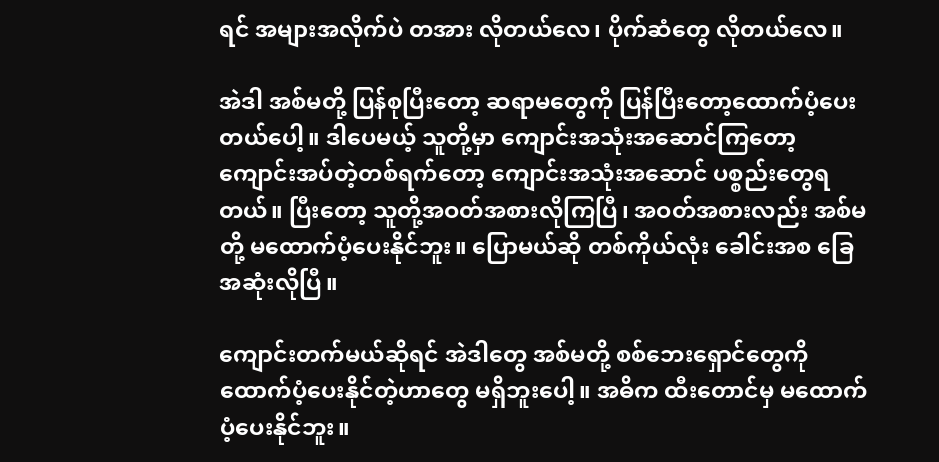ရင် အများအလိုက်ပဲ တအား လိုတယ်လေ၊ ပိုက်ဆံတွေ လိုတယ်လေ။

အဲဒါ အစ်မတို့ ပြန်စုပြီးတော့ ဆရာမတွေကို ပြန်ပြီးတော့ထောက်ပံ့ပေးတယ်ပေါ့။ ဒါပေမယ့် သူတို့မှာ ကျောင်းအသုံးအဆောင်ကြတော့ ကျောင်းအပ်တဲ့တစ်ရက်တော့ ကျောင်းအသုံးအဆောင် ပစ္စည်းတွေရတယ်။ ပြီးတော့ သူတို့အဝတ်အစားလိုကြပြီ၊ အဝတ်အစားလည်း အစ်မတို့ မထောက်ပံ့ပေးနိုင်ဘူး။ ပြောမယ်ဆို တစ်ကိုယ်လုံး ခေါင်းအစ ခြေအဆုံးလိုပြီ။

ကျောင်းတက်မယ်ဆိုရင် အဲဒါတွေ အစ်မတို့ စစ်ဘေးရှောင်တွေကို ထောက်ပံ့ပေးနိုင်တဲ့ဟာတွေ မရှိဘူးပေါ့။ အဓိက ထီးတောင်မှ မထောက်ပံ့ပေးနိုင်ဘူး။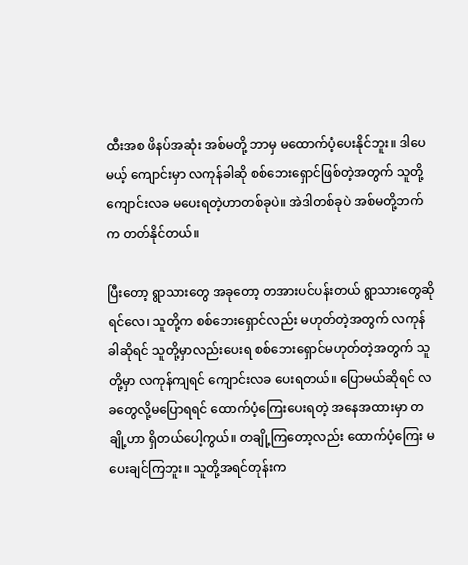ထီးအစ ဖိနပ်အဆုံး အစ်မတို့ ဘာမှ မထောက်ပံ့ပေးနိုင်ဘူး။ ဒါပေမယ့် ကျောင်းမှာ လကုန်ခါဆို စစ်ဘေးရှောင်ဖြစ်တဲ့အတွက် သူတို့ ကျောင်းလခ မပေးရတဲ့ဟာတစ်ခုပဲ။ အဲဒါတစ်ခုပဲ အစ်မတို့ဘက်က တတ်နိုင်တယ်။

ပြီးတော့ ရွာသားတွေ အခုတော့ တအားပင်ပန်းတယ် ရွာသားတွေဆိုရင်လေ၊ သူတို့က စစ်ဘေးရှောင်လည်း မဟုတ်တဲ့အတွက် လကုန်ခါဆိုရင် သူတို့မှာလည်းပေးရ စစ်ဘေးရှောင်မဟုတ်တဲ့အတွက် သူတို့မှာ လကုန်ကျရင် ကျောင်းလခ ပေးရတယ်။ ပြောမယ်ဆိုရင် လခတွေလို့မပြောရရင် ထောက်ပံ့ကြေးပေးရတဲ့ အနေအထားမှာ တချို့ဟာ ရှိတယ်ပေါ့ကွယ်။ တချို့ကြတော့လည်း ထောက်ပံ့ကြေး မပေးချင်ကြဘူး။ သူတို့အရင်တုန်းက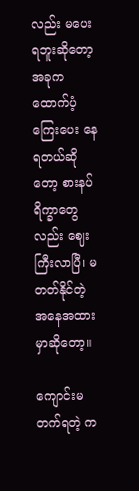လည်း မပေးရဘူးဆိုတော့ အခုက ထောက်ပံ့ကြေးပေး နေရတယ်ဆိုတော့ စားနပ်ရိက္ခာတွေလည်း ဈေးကြီးလာပြီ၊ မတတ်နိုင်တဲ့ အနေအထားမှာဆိုတော့။

ကျောင်းမတက်ရတဲ့ က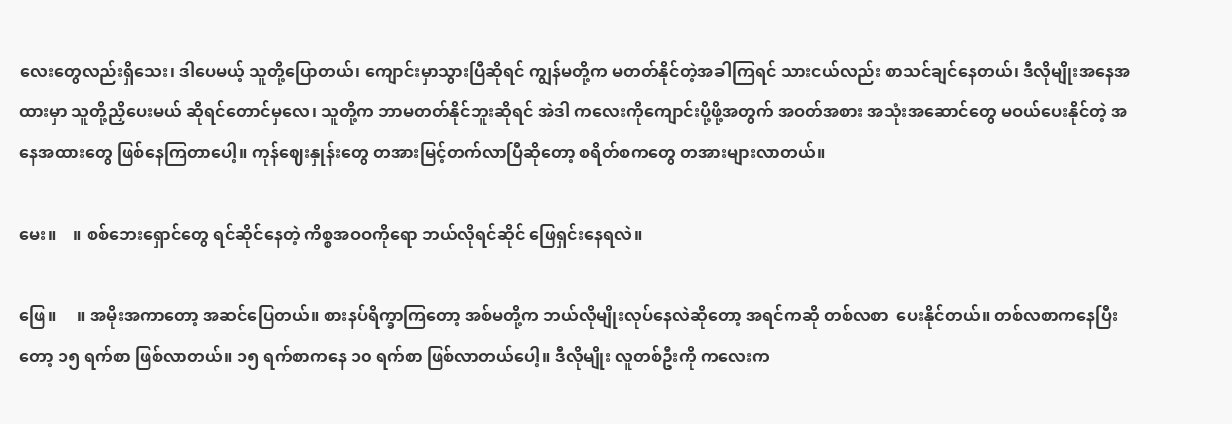လေးတွေလည်းရှိသေး၊ ဒါပေမယ့် သူတို့ပြောတယ်၊ ကျောင်းမှာသွားပြီဆိုရင် ကျွန်မတို့က မတတ်နိုင်တဲ့အခါကြရင် သားငယ်လည်း စာသင်ချင်နေတယ်၊ ဒီလိုမျိုးအနေအထားမှာ သူတို့ညှိပေးမယ် ဆိုရင်တောင်မှလေ၊ သူတို့က ဘာမတတ်နိုင်ဘူးဆိုရင် အဲဒါ ကလေးကိုကျောင်းပို့ဖို့အတွက် အဝတ်အစား အသုံးအဆောင်တွေ မဝယ်ပေးနိုင်တဲ့ အနေအထားတွေ ဖြစ်နေကြတာပေါ့။ ကုန်ဈေးနှုန်းတွေ တအားမြင့်တက်လာပြီဆိုတော့ စရိတ်စကတွေ တအားများလာတယ်။

မေး။    ။ စစ်ဘေးရှောင်တွေ ရင်ဆိုင်နေတဲ့ ကိစ္စအဝဝကိုရော ဘယ်လိုရင်ဆိုင် ဖြေရှင်းနေရလဲ။

ဖြေ။     ။ အမိုးအကာတော့ အဆင်ပြေတယ်။ စားနပ်ရိက္ခာကြတော့ အစ်မတို့က ဘယ်လိုမျိုးလုပ်နေလဲဆိုတော့ အရင်ကဆို တစ်လစာ  ပေးနိုင်တယ်။ တစ်လစာကနေပြီးတော့ ၁၅ ရက်စာ ဖြစ်လာတယ်။ ၁၅ ရက်စာကနေ ၁၀ ရက်စာ ဖြစ်လာတယ်ပေါ့။ ဒီလိုမျိုး လူတစ်ဦးကို ကလေးက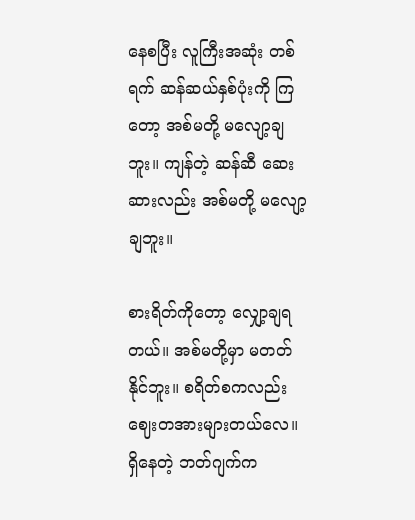နေစပြီး လူကြီးအဆုံး တစ်ရက် ဆန်ဆယ်နှစ်ပုံးကို ကြတော့ အစ်မတို့ မလျော့ချဘူး။ ကျန်တဲ့ ဆန်ဆီ ဆေးဆားလည်း အစ်မတို့ မလျော့ချဘူး။

စားရိတ်ကိုတော့ လျှော့ချရတယ်။ အစ်မတို့မှာ မတတ်နိုင်ဘူး။ စရိတ်စကလည်း ဈေးတအားများတယ်လေ။ ရှိနေတဲ့ ဘတ်ဂျက်က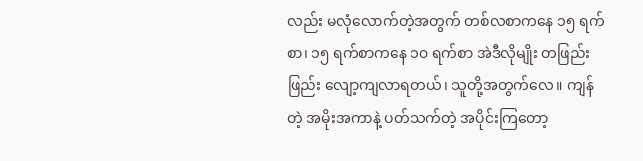လည်း မလုံလောက်တဲ့အတွက် တစ်လစာကနေ ၁၅ ရက်စာ၊ ၁၅ ရက်စာကနေ ၁၀ ရက်စာ အဲဒီလိုမျိုး တဖြည်းဖြည်း လျော့ကျလာရတယ်၊ သူတို့အတွက်လေ။ ကျန်တဲ့ အမိုးအကာနဲ့ ပတ်သက်တဲ့ အပိုင်းကြတော့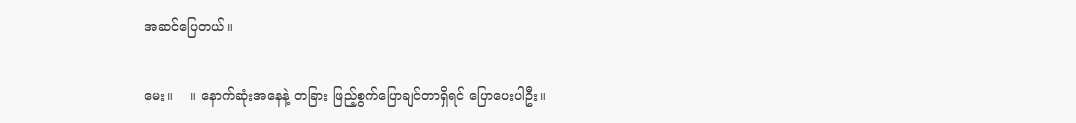အဆင်ပြေတယ်။

မေး။    ။ နောက်ဆုံးအနေနဲ့ တခြား ဖြည့်စွက်ပြောချင်တာရှိရင် ပြောပေးပါဦး။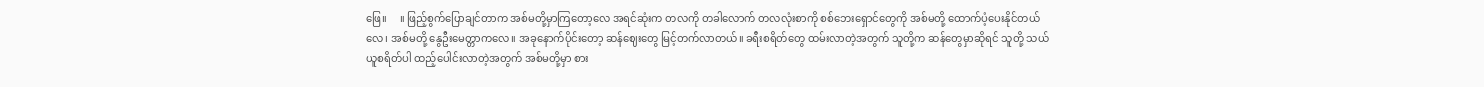ဖြေ။     ။ ဖြည့်စွက်ပြောချင်တာက အစ်မတို့မှာကြတော့လေ အရင်ဆုံးက တလကို တခါလောက် တလလုံးစာကို စစ်ဘေးရှောင်တွေကို အစ်မတို့ ထောက်ပံ့ပေးနိုင်တယ်လေ၊ အစ်မတို့ နွေဦးမေတ္တာကလေ။ အခုနောက်ပိုင်းတော့ ဆန်ဈေးတွေ မြင့်တက်လာတယ်။ ခရီးစရိတ်တွေ ထမ်းလာတဲ့အတွက် သူတို့က ဆန်တွေမှာဆိုရင် သူတို့ သယ်ယူစရိတ်ပါ ထည့်ပေါင်းလာတဲ့အတွက် အစ်မတို့မှာ စား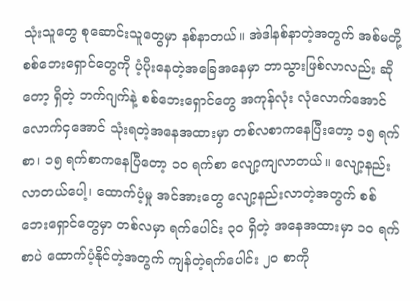သုံးသူတွေ စုဆောင်းသူတွေမှာ နစ်နာတယ်။ အဲဒါနစ်နာတဲ့အတွက် အစ်မတို့ စစ်ဘေးရှောင်တွေကို ပံ့ပိုးနေတဲ့အခြေအနေမှာ ဘာသွားဖြစ်လာလည်း ဆိုတော့ ရှိတဲ့ ဘက်ဂျက်နဲ့ စစ်ဘေးရှောင်တွေ အကုန်လုံး လုံလောက်အောင် လောက်ငှအောင် သုံးရတဲ့အနေအထားမှာ တစ်လစာကနေပြီးတော့ ၁၅ ရက်စာ၊ ၁၅ ရက်စာကနေပြီတော့ ၁၀ ရက်စာ လျော့ကျလာတယ်။ လျော့နည်း လာတယ်ပေါ့၊ ထောက်ပံ့မှု အင်အားတွေ လျော့နည်းလာတဲ့အတွက် စစ်ဘေးရှောင်တွေမှာ တစ်လမှာ ရက်ပေါင်း ၃၀ ရှိတဲ့ အနေအထားမှာ ၁၀ ရက်စာပဲ ထောက်ပံ့နိုင်တဲ့အတွက် ကျန်တဲ့ရက်ပေါင်း ၂၀ စာကို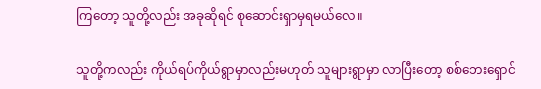ကြတော့ သူတို့လည်း အခုဆိုရင် စုဆောင်းရှာမှရမယ်လေ။

သူတို့ကလည်း ကိုယ်ရပ်ကိုယ်ရွာမှာလည်းမဟုတ် သူများရွာမှာ လာပြီးတော့ စစ်ဘေးရှောင်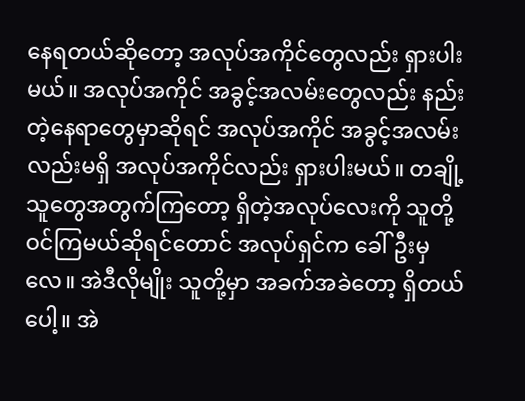နေရတယ်ဆိုတော့ အလုပ်အကိုင်တွေလည်း ရှားပါးမယ်။ အလုပ်အကိုင် အခွင့်အလမ်းတွေလည်း နည်းတဲ့နေရာတွေမှာဆိုရင် အလုပ်အကိုင် အခွင့်အလမ်းလည်းမရှိ အလုပ်အကိုင်လည်း ရှားပါးမယ်။ တချို့သူတွေအတွက်ကြတော့ ရှိတဲ့အလုပ်လေးကို သူတို့ ဝင်ကြမယ်ဆိုရင်တောင် အလုပ်ရှင်က ခေါ်ဦးမှလေ။ အဲဒီလိုမျိုး သူတို့မှာ အခက်အခဲတော့ ရှိတယ်ပေါ့။ အဲ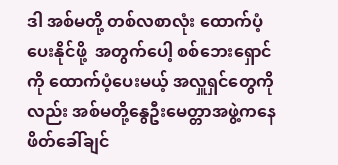ဒါ အစ်မတို့ တစ်လစာလုံး ထောက်ပံ့ပေးနိုင်ဖို့  အတွက်ပေါ့ စစ်ဘေးရှောင်ကို ထောက်ပံ့ပေးမယ့် အလှူရှင်တွေကိုလည်း အစ်မတို့နွေဦးမေတ္တာအဖွဲ့ကနေ ဖိတ်ခေါ်ချင်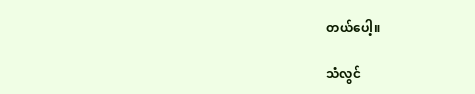တယ်ပေါ့။

သံလွင်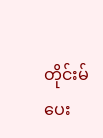တိုင်းမ် ပေး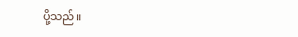ပို့သည်။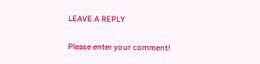LEAVE A REPLY

Please enter your comment!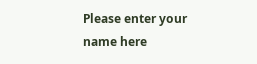Please enter your name here